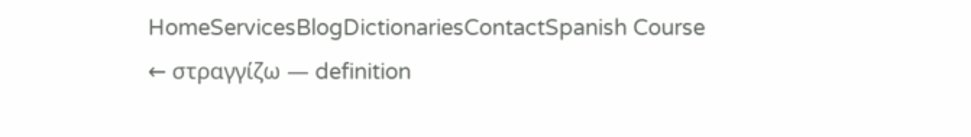HomeServicesBlogDictionariesContactSpanish Course
← στραγγίζω — definition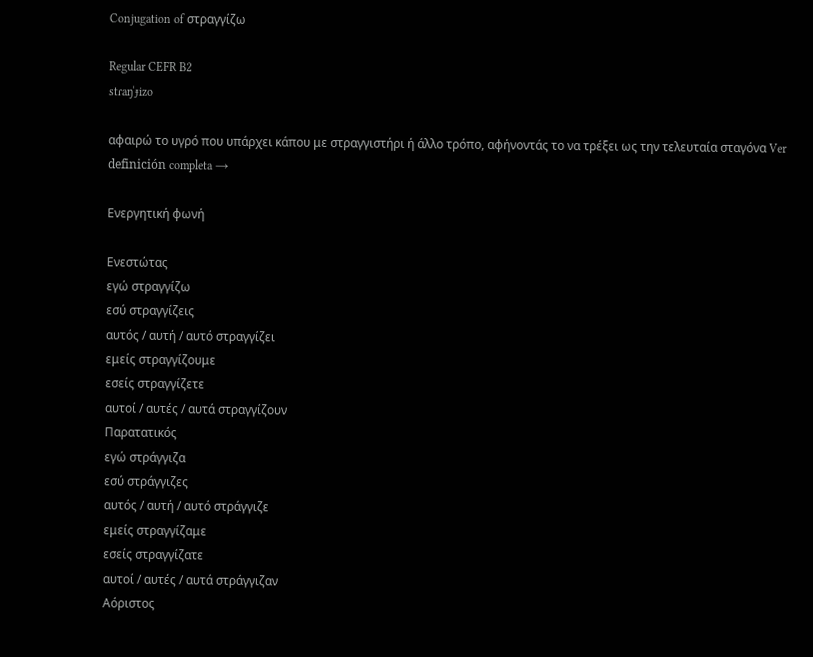Conjugation of στραγγίζω

Regular CEFR B2
stɾaŋˈɟizo

αφαιρώ το υγρό που υπάρχει κάπου με στραγγιστήρι ή άλλο τρόπο, αφήνοντάς το να τρέξει ως την τελευταία σταγόνα Ver definición completa →

Ενεργητική φωνή

Ενεστώτας
εγώ στραγγίζω
εσύ στραγγίζεις
αυτός / αυτή / αυτό στραγγίζει
εμείς στραγγίζουμε
εσείς στραγγίζετε
αυτοί / αυτές / αυτά στραγγίζουν
Παρατατικός
εγώ στράγγιζα
εσύ στράγγιζες
αυτός / αυτή / αυτό στράγγιζε
εμείς στραγγίζαμε
εσείς στραγγίζατε
αυτοί / αυτές / αυτά στράγγιζαν
Αόριστος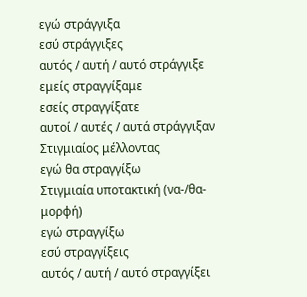εγώ στράγγιξα
εσύ στράγγιξες
αυτός / αυτή / αυτό στράγγιξε
εμείς στραγγίξαμε
εσείς στραγγίξατε
αυτοί / αυτές / αυτά στράγγιξαν
Στιγμιαίος μέλλοντας
εγώ θα στραγγίξω
Στιγμιαία υποτακτική (να-/θα- μορφή)
εγώ στραγγίξω
εσύ στραγγίξεις
αυτός / αυτή / αυτό στραγγίξει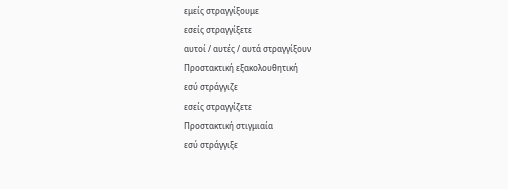εμείς στραγγίξουμε
εσείς στραγγίξετε
αυτοί / αυτές / αυτά στραγγίξουν
Προστακτική εξακολουθητική
εσύ στράγγιζε
εσείς στραγγίζετε
Προστακτική στιγμιαία
εσύ στράγγιξε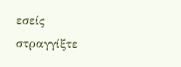εσείς στραγγίξτε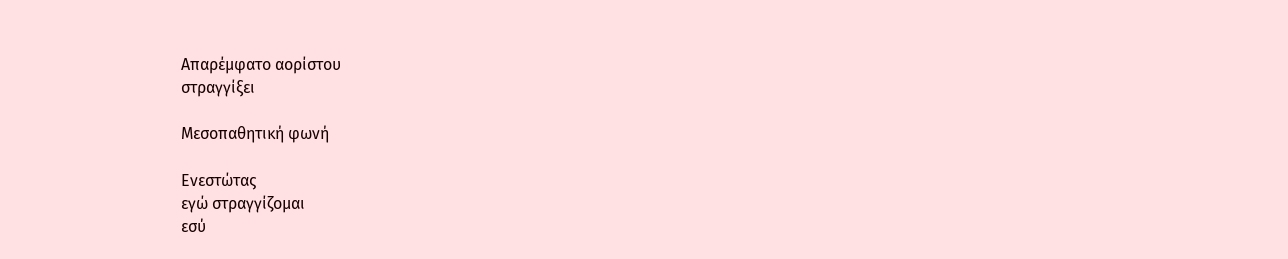Απαρέμφατο αορίστου
στραγγίξει

Μεσοπαθητική φωνή

Ενεστώτας
εγώ στραγγίζομαι
εσύ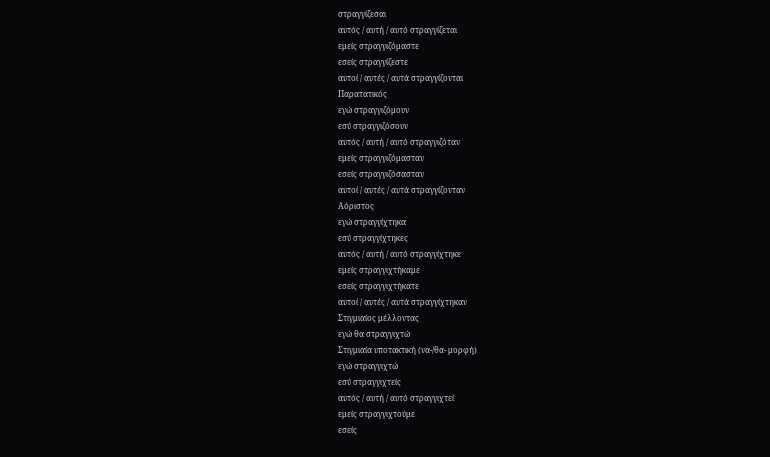στραγγίζεσαι
αυτός / αυτή / αυτό στραγγίζεται
εμείς στραγγιζόμαστε
εσείς στραγγίζεστε
αυτοί / αυτές / αυτά στραγγίζονται
Παρατατικός
εγώ στραγγιζόμουν
εσύ στραγγιζόσουν
αυτός / αυτή / αυτό στραγγιζόταν
εμείς στραγγιζόμασταν
εσείς στραγγιζόσασταν
αυτοί / αυτές / αυτά στραγγίζονταν
Αόριστος
εγώ στραγγίχτηκα
εσύ στραγγίχτηκες
αυτός / αυτή / αυτό στραγγίχτηκε
εμείς στραγγιχτήκαμε
εσείς στραγγιχτήκατε
αυτοί / αυτές / αυτά στραγγίχτηκαν
Στιγμιαίος μέλλοντας
εγώ θα στραγγιχτώ
Στιγμιαία υποτακτική (να-/θα- μορφή)
εγώ στραγγιχτώ
εσύ στραγγιχτείς
αυτός / αυτή / αυτό στραγγιχτεί
εμείς στραγγιχτούμε
εσείς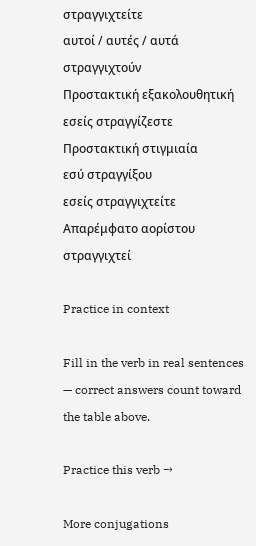στραγγιχτείτε
αυτοί / αυτές / αυτά στραγγιχτούν
Προστακτική εξακολουθητική
εσείς στραγγίζεστε
Προστακτική στιγμιαία
εσύ στραγγίξου
εσείς στραγγιχτείτε
Απαρέμφατο αορίστου
στραγγιχτεί

Practice in context

Fill in the verb in real sentences — correct answers count toward the table above.

Practice this verb →

More conjugations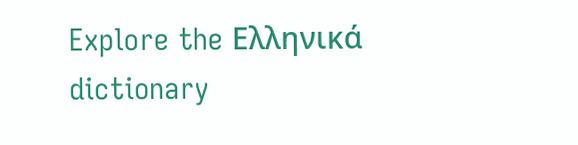Explore the Ελληνικά dictionary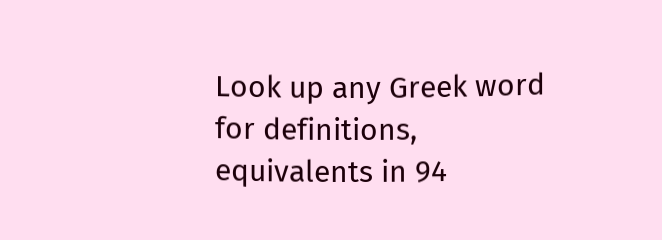Look up any Greek word for definitions, equivalents in 94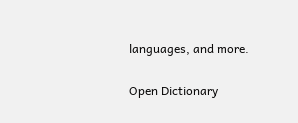languages, and more.

Open Dictionary